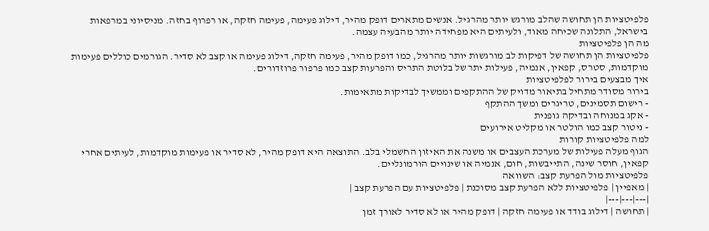פלפיטציות הן תחושה שהלב מורגש יותר מהרגיל. אנשים מתארים דופק מהיר, דילוג פעימה, פעימה חזקה, או רפרוף בחזה. מניסיוני במרפאות בישראל, התלונה שכיחה מאוד, ולעיתים היא מפחידה יותר מהבעיה עצמה.
מה הן פלפיטציות
פלפיטציות הן תחושה של דפיקות לב מורגשות יותר מהרגיל, כמו דופק מהיר, פעימה חזקה, דילוג פעימה או קצב לא סדיר. הגורמים כוללים פעימות מוקדמות, סטרס, קפאין, אנמיה, פעילות יתר של בלוטת התריס והפרעות קצב כמו פרפור פרוזדורים.
איך מבצעים בירור לפלפיטציות
בירור מסודר מתחיל בתיאור מדויק של ההתקפים וממשיך לבדיקות מתאימות.
- רישום תסמינים, טריגרים ומשך ההתקף
- אקג במנוחה ובדיקה גופנית
- ניטור קצב כמו הולטר או מקליט אירועים
למה פלפיטציות קורות
הגוף מעלה פעילות של מערכת העצבים או משנה את האיזון החשמלי בלב. התוצאה היא דופק מהיר, לא סדיר או פעימות מוקדמות, לעיתים אחרי קפאין, חוסר שינה, התייבשות, חום, אנמיה או שינויים הורמונליים.
פלפיטציות מול הפרעת קצב: השוואה
| מאפיין | פלפיטציות ללא הפרעת קצב מסוכנת | פלפיטציות עם הפרעת קצב |
|---|---|---|
| תחושה | דילוג בודד או פעימה חזקה | דופק מהיר או לא סדיר לאורך זמן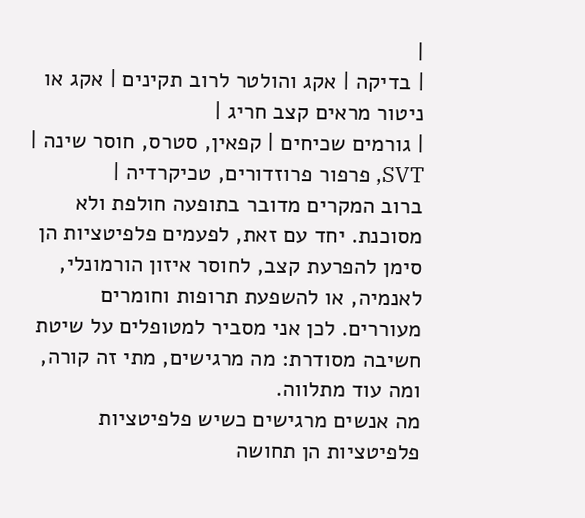|
| בדיקה | אקג והולטר לרוב תקינים | אקג או ניטור מראים קצב חריג |
| גורמים שכיחים | קפאין, סטרס, חוסר שינה | SVT, פרפור פרוזדורים, טכיקרדיה |
ברוב המקרים מדובר בתופעה חולפת ולא מסוכנת. יחד עם זאת, לפעמים פלפיטציות הן סימן להפרעת קצב, לחוסר איזון הורמונלי, לאנמיה, או להשפעת תרופות וחומרים מעוררים. לכן אני מסביר למטופלים על שיטת חשיבה מסודרת: מה מרגישים, מתי זה קורה, ומה עוד מתלווה.
מה אנשים מרגישים כשיש פלפיטציות
פלפיטציות הן תחושה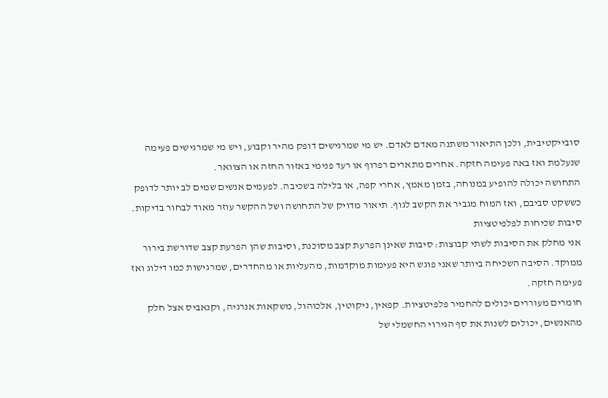סובייקטיבית, ולכן התיאור משתנה מאדם לאדם. יש מי שמרגישים דופק מהיר וקבוע, ויש מי שמרגישים פעימה שנעלמת ואז באה פעימה חזקה. אחרים מתארים רפרוף או רעד פנימי באזור החזה או הצוואר.
התחושה יכולה להופיע במנוחה, בזמן מאמץ, אחרי קפה, או בלילה בשכיבה. לפעמים אנשים שמים לב יותר לדופק כששקט סביבם, ואז המוח מגביר את הקשב לגוף. תיאור מדויק של התחושה ושל ההקשר עוזר מאוד לבחור בדיקות.
סיבות שכיחות לפלפיטציות
אני מחלק את הסיבות לשתי קבוצות: סיבות שאינן הפרעת קצב מסוכנת, וסיבות שהן הפרעת קצב שדורשת בירור ממוקד. הסיבה השכיחה ביותר שאני פוגש היא פעימות מוקדמות, מהעליות או מהחדרים, שמרגישות כמו דילוג ואז פעימה חזקה.
חומרים מעוררים יכולים להחמיר פלפיטציות. קפאין, ניקוטין, אלכוהול, משקאות אנרגיה, וקנאביס אצל חלק מהאנשים, יכולים לשנות את סף הגירוי החשמלי של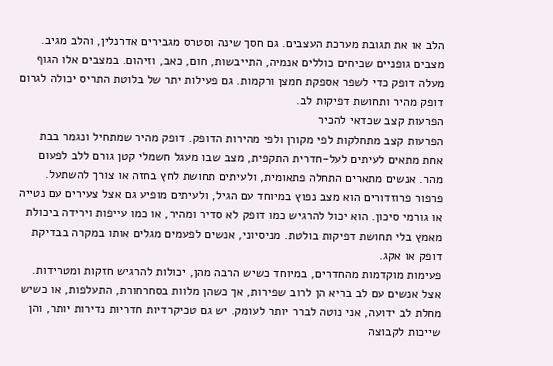הלב או את תגובת מערכת העצבים. גם חסך שינה וסטרס מגבירים אדרנלין, והלב מגיב.
מצבים גופניים שכיחים כוללים אנמיה, התייבשות, חום, כאב, וזיהום. במצבים אלו הגוף מעלה דופק כדי לשפר אספקת חמצן ורקמות. גם פעילות יתר של בלוטת התריס יכולה לגרום דופק מהיר ותחושת דפיקות לב.
הפרעות קצב שכדאי להכיר
הפרעות קצב מתחלקות לפי מקורן ולפי מהירות הדופק. דופק מהיר שמתחיל ונגמר בבת אחת מתאים לעיתים לעל-חדרית התקפית, מצב שבו מעגל חשמלי קטן גורם ללב לפעום מהר. אנשים מתארים התחלה פתאומית, ולעיתים תחושת לחץ בחזה או צורך להשתעל.
פרפור פרוזדורים הוא מצב נפוץ במיוחד עם הגיל, ולעיתים מופיע גם אצל צעירים עם נטייה או גורמי סיכון. הוא יכול להרגיש כמו דופק לא סדיר ומהיר, או כמו עייפות וירידה ביכולת מאמץ בלי תחושת דפיקות בולטת. מניסיוני, אנשים לפעמים מגלים אותו במקרה בבדיקת דופק או אקג.
פעימות מוקדמות מהחדרים, במיוחד כשיש הרבה מהן, יכולות להרגיש חזקות ומטרידות. אצל אנשים עם לב בריא הן לרוב שפירות, אך כשהן מלוות בסחרחורת, התעלפות, או כשיש מחלת לב ידועה, אני נוטה לברר יותר לעומק. יש גם טכיקרדיות חדריות נדירות יותר, והן שייכות לקבוצה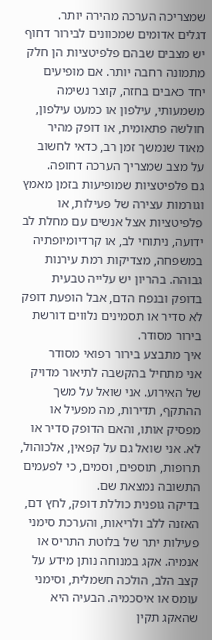שמצריכה הערכה מהירה יותר.
דגלים אדומים שמכוונים לבירור דחוף
יש מצבים שבהם פלפיטציות הן חלק מתמונה רחבה יותר. אם מופיעים יחד כאבים בחזה, קוצר נשימה משמעותי, עילפון או כמעט עילפון, חולשה פתאומית, או דופק מהיר מאוד שנמשך זמן רב, כדאי לחשוב על מצב שמצריך הערכה דחופה.
גם פלפיטציות שמופיעות בזמן מאמץ וגורמות עצירה של פעילות, או פלפיטציות אצל אנשים עם מחלת לב ידועה, ניתוחי לב, או קרדיומיופתיה במשפחה, מצדיקות רמת עירנות גבוהה. בהריון יש עלייה טבעית בדופק ובנפח הדם, אבל הופעת דופק לא סדיר או תסמינים נלווים דורשת בירור מסודר.
איך מתבצע בירור רפואי מסודר
אני מתחיל בהקשבה לתיאור מדויק של האירוע. אני שואל על משך ההתקף, תדירות, מה מפעיל או מפסיק אותו, והאם הדופק סדיר או לא. אני שואל גם על קפאין, אלכוהול, תרופות, תוספים, וסמים, כי לפעמים התשובה נמצאת שם.
בדיקה גופנית כוללת דופק, לחץ דם, האזנה ללב ולריאות, והערכת סימני פעילות יתר של בלוטת התריס או אנמיה. אקג במנוחה נותן מידע על קצב הלב, הולכה חשמלית, וסימני עומס או איסכמיה. הבעיה היא שהאקג תקין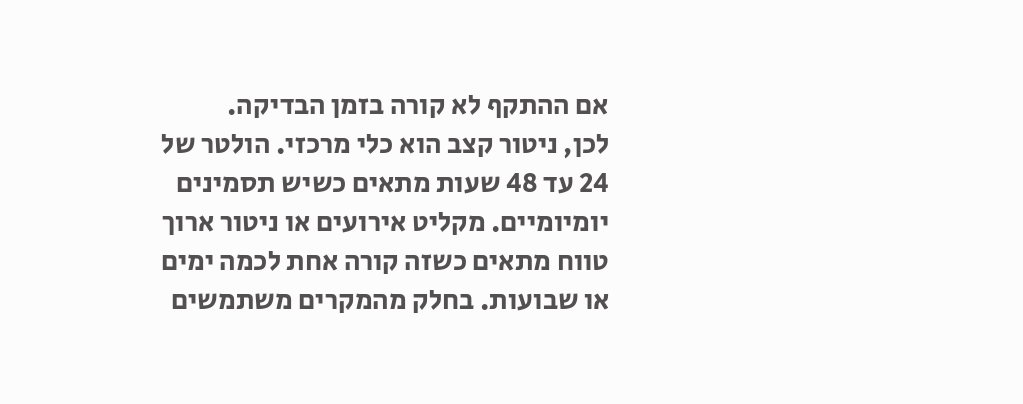אם ההתקף לא קורה בזמן הבדיקה.
לכן, ניטור קצב הוא כלי מרכזי. הולטר של 24 עד 48 שעות מתאים כשיש תסמינים יומיומיים. מקליט אירועים או ניטור ארוך טווח מתאים כשזה קורה אחת לכמה ימים או שבועות. בחלק מהמקרים משתמשים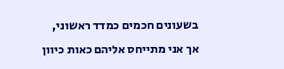בשעונים חכמים כמדד ראשוני, אך אני מתייחס אליהם כאות כיוון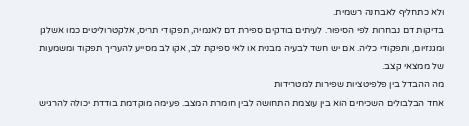ולא כתחליף לאבחנה רשמית.
בדיקות דם נבחרות לפי הסיפור. לעיתים בודקים ספירת דם לאנמיה, תפקודי תריס, אלקטרוליטים כמו אשלגן ומגנזיום, ותפקודי כליה. אם יש חשד לבעיה מבנית או לאי ספיקת לב, אקו לב מסייע להעריך תפקוד ומשמעות של ממצאי קצב.
מה ההבדל בין פלפיטציות שפירות למטרידות
אחד הבלבולים השכיחים הוא בין עוצמת התחושה לבין חומרת המצב. פעימה מוקדמת בודדת יכולה להרגיש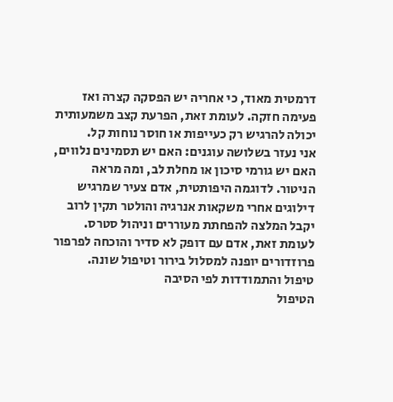דרמטית מאוד, כי אחריה יש הפסקה קצרה ואז פעימה חזקה. לעומת זאת, הפרעת קצב משמעותית יכולה להרגיש רק כעייפות או חוסר נוחות קל.
אני נעזר בשלושה עוגנים: האם יש תסמינים נלווים, האם יש גורמי סיכון או מחלת לב, ומה מראה הניטור. לדוגמה היפותטית, אדם צעיר שמרגיש דילוגים אחרי משקאות אנרגיה והולטר תקין לרוב יקבל המלצה להפחתת מעוררים וניהול סטרס. לעומת זאת, אדם עם דופק לא סדיר והוכחה לפרפור פרוזדורים יופנה למסלול בירור וטיפול שונה.
טיפול והתמודדות לפי הסיבה
הטיפול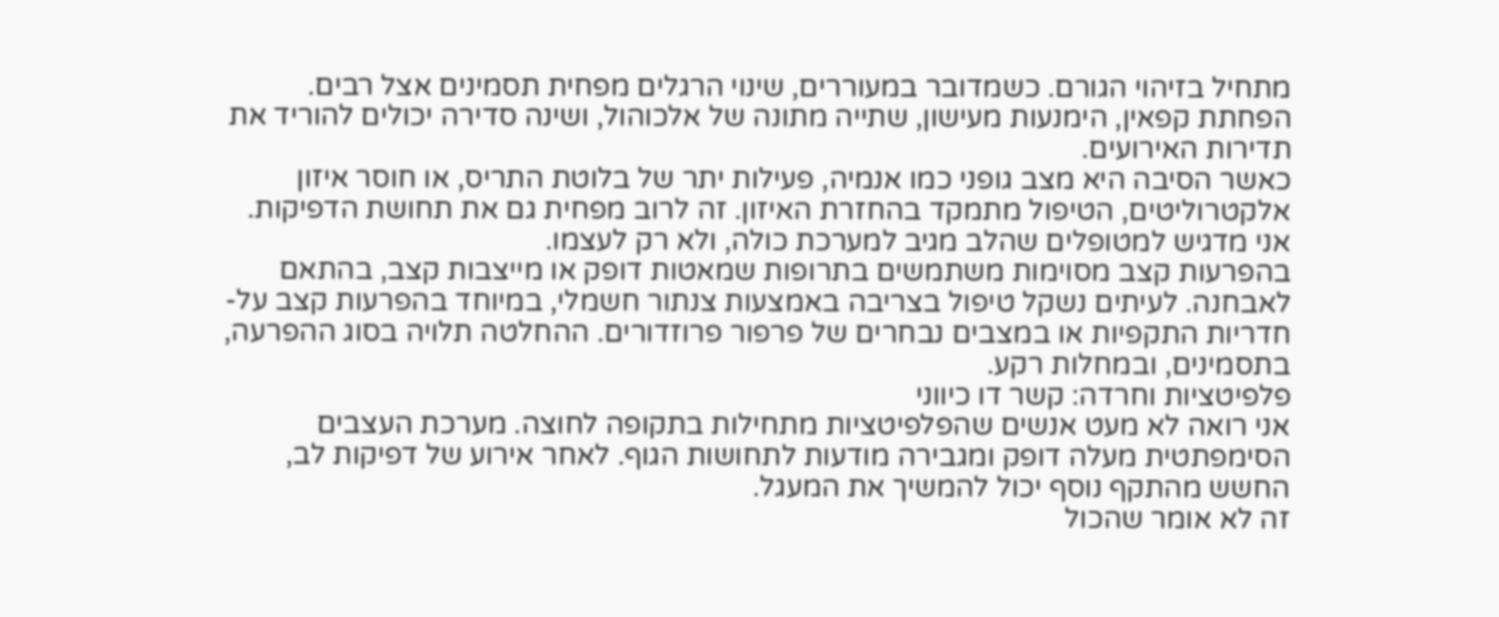מתחיל בזיהוי הגורם. כשמדובר במעוררים, שינוי הרגלים מפחית תסמינים אצל רבים. הפחתת קפאין, הימנעות מעישון, שתייה מתונה של אלכוהול, ושינה סדירה יכולים להוריד את תדירות האירועים.
כאשר הסיבה היא מצב גופני כמו אנמיה, פעילות יתר של בלוטת התריס, או חוסר איזון אלקטרוליטים, הטיפול מתמקד בהחזרת האיזון. זה לרוב מפחית גם את תחושת הדפיקות. אני מדגיש למטופלים שהלב מגיב למערכת כולה, ולא רק לעצמו.
בהפרעות קצב מסוימות משתמשים בתרופות שמאטות דופק או מייצבות קצב, בהתאם לאבחנה. לעיתים נשקל טיפול בצריבה באמצעות צנתור חשמלי, במיוחד בהפרעות קצב על-חדריות התקפיות או במצבים נבחרים של פרפור פרוזדורים. ההחלטה תלויה בסוג ההפרעה, בתסמינים, ובמחלות רקע.
פלפיטציות וחרדה: קשר דו כיווני
אני רואה לא מעט אנשים שהפלפיטציות מתחילות בתקופה לחוצה. מערכת העצבים הסימפתטית מעלה דופק ומגבירה מודעות לתחושות הגוף. לאחר אירוע של דפיקות לב, החשש מהתקף נוסף יכול להמשיך את המעגל.
זה לא אומר שהכול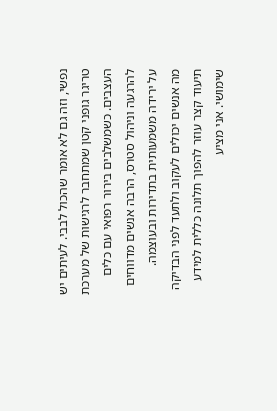נפשי, וזה גם לא אומר שהכול לבבי. לעיתים יש טריגר גופני קטן שמתחבר לרגישות של מערכת העצבים. כשמשלבים בירור רפואי עם כלים להרגעה וניהול סטרס, הרבה אנשים מדווחים על ירידה משמעותית בתדירות ובעוצמה.
מה אנשים יכולים לעקוב ולתעד לפני הבדיקה
תיעוד קצר עוזר להפוך תלונה כללית למידע שימושי. אני מציע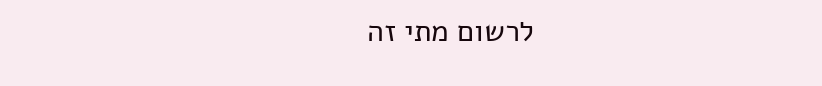לרשום מתי זה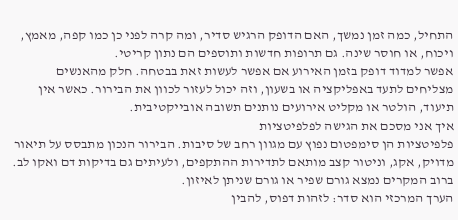התחיל, כמה זמן נמשך, האם הדופק הרגיש סדיר, ומה קרה לפני כן כמו קפה, מאמץ, ויכוח, או חוסר שינה. גם תרופות חדשות ותוספים הם נתון קריטי.
אפשר למדוד דופק בזמן האירוע אם אפשר לעשות זאת בבטחה. חלק מהאנשים מצליחים לתעד באפליקציה או בשעון, וזה יכול לעזור לכוון את הבירור. כאשר אין תיעוד, הולטר או מקליט אירועים נותנים תשובה אובייקטיבית.
איך אני מסכם את הגישה לפלפיטציות
פלפיטציות הן סימפטום נפוץ עם מגוון רחב של סיבות. הבירור הנכון מתבסס על תיאור מדויק, אקג, וניטור קצב מותאם לתדירות ההתקפים, ולעיתים גם בדיקות דם ואקו לב. ברוב המקרים נמצא גורם שפיר או גורם שניתן לאיזון.
הערך המרכזי הוא סדר: לזהות דפוס, להבין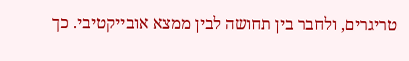טריגרים, ולחבר בין תחושה לבין ממצא אובייקטיבי. כך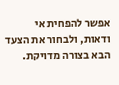אפשר להפחית אי ודאות, ולבחור את הצעד הבא בצורה מדויקת.